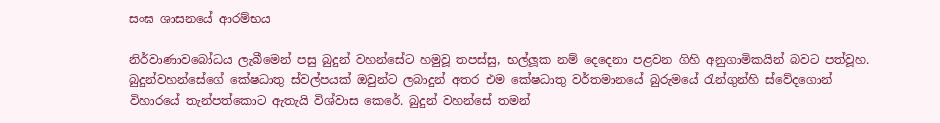සංඝ ශාසනයේ ආරම්භය

නිර්වාණාවබෝධය ලැබීමෙන් පසු බුදුන් වහන්සේට හමුවූ තපස්සු, භල්ලූක නම් දෙදෙනා පළවන ගිහි අනුගාමිකයින් බවට පත්වූහ. බුදුන්වහන්සේගේ කේෂධාතු ස්වල්පයක් ඔවුන්ට ලබාදුන් අතර එම කේෂධාතු වර්තමානයේ බුරුමයේ රැන්ගුන්හි ස්වේදගොන් විහාරයේ තැන්පත්කොට ඇතැයි විශ්වාස කෙරේ. බුදුන් වහන්සේ තමන්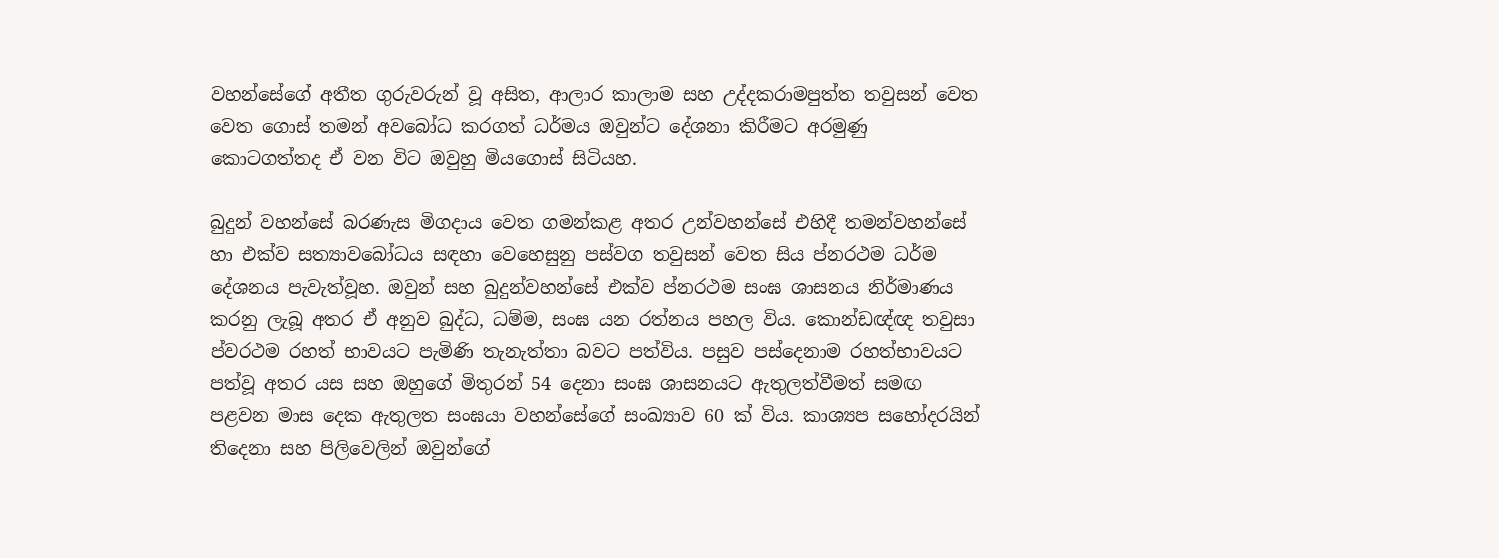වහන්සේගේ අතීත ගුරුවරුන් වූ අසිත, ආලාර කාලාම සහ උද්දකරාමපුත්ත තවුසන් වෙත වෙත ගොස් තමන් අවබෝධ කරගත් ධර්මය ඔවුන්ට දේශනා කිරීමට අරමුණු කොටගත්තද ඒ වන විට ඔවුහු මියගොස් සිටියහ.

බුදුන් වහන්සේ බරණැස මිගදාය වෙත ගමන්කළ අතර උන්වහන්සේ එහිදී තමන්වහන්සේ හා එක්ව සත්‍යාවබෝධය සඳහා වෙහෙසුනු පස්වග තවුසන් වෙත සිය ප්න‍රථම ධර්ම දේශනය පැවැත්වූහ. ඔවුන් සහ බුදුන්වහන්සේ එක්ව ප්න‍රථම සංඝ ශාසනය නිර්මාණය කරනු ලැබූ අතර ඒ අනුව බුද්ධ, ධම්ම, සංඝ යන රත්නය පහල විය. කොන්ඩඥ්ඥ තවුසා ප්ව‍රථම රහත් භාවයට පැමිණි තැනැත්තා බවට පත්විය. පසුව පස්දෙනාම රහත්භාවයට පත්වූ අතර යස සහ ඔහුගේ මිතුරන් 54 දෙනා සංඝ ශාසනයට ඇතුලත්වීමත් සමඟ පළවන මාස දෙක ඇතුලත සංඝයා වහන්සේගේ සංඛ්‍යාව 60 ක් විය. කාශ්‍යප සහෝදරයින් තිදෙනා සහ පිලිවෙලින් ඔවුන්ගේ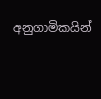අනුගාමිකයින්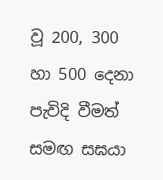වූ 200, 300 හා 500 දෙනා පැවිදි වීමත් සමඟ සඝයා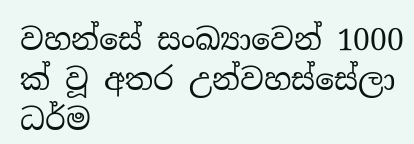වහන්සේ සංඛ්‍යාවෙන් 1000 ක් වූ අතර උන්වහස්සේලා ධර්ම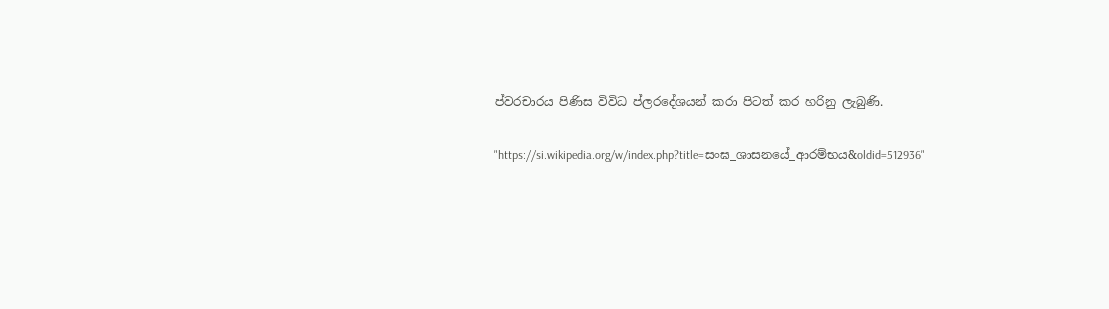ප්ව‍රචාරය පිණිස විවිධ ප්ල‍රදේශයන් කරා පිටත් කර හරිනු ලැබුණි.

"https://si.wikipedia.org/w/index.php?title=සංඝ_ශාසනයේ_ආරම්භය&oldid=512936"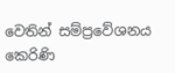වෙතින් සම්ප්‍රවේශනය කෙරිණි